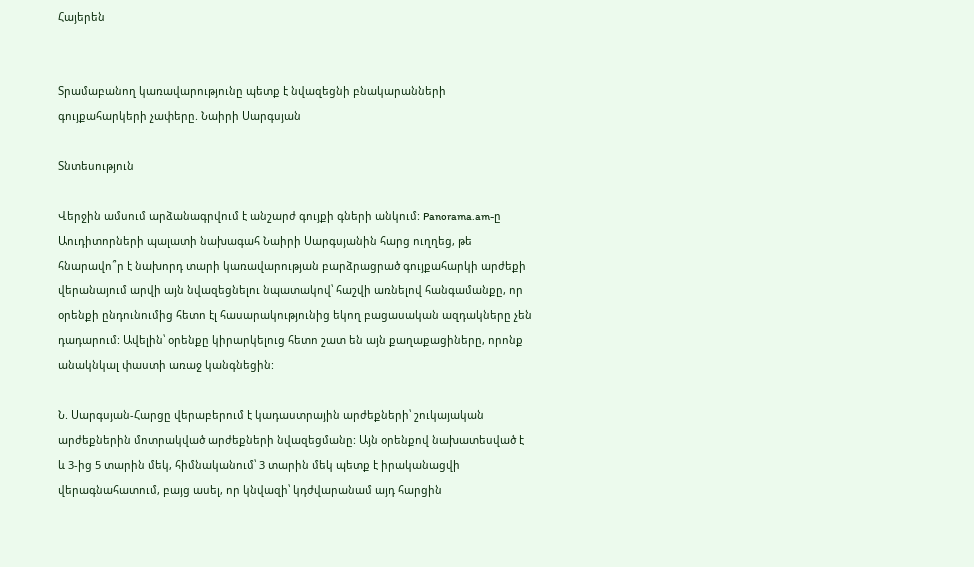Հայերեն


Տրամաբանող կառավարությունը պետք է նվազեցնի բնակարանների գույքահարկերի չափերը. Նաիրի Սարգսյան

Տնտեսություն

Վերջին ամսում արձանագրվում է անշարժ գույքի գների անկում: Panorama.am-ը Աուդիտորների պալատի նախագահ Նաիրի Սարգսյանին հարց ուղղեց, թե հնարավո՞ր է նախորդ տարի կառավարության բարձրացրած գույքահարկի արժեքի վերանայում արվի այն նվազեցնելու նպատակով՝ հաշվի առնելով հանգամանքը, որ օրենքի ընդունումից հետո էլ հասարակությունից եկող բացասական ազդակները չեն դադարում: Ավելին՝ օրենքը կիրարկելուց հետո շատ են այն քաղաքացիները, որոնք անակնկալ փաստի առաջ կանգնեցին:

Ն. Սարգսյան-Հարցը վերաբերում է կադաստրային արժեքների՝ շուկայական արժեքներին մոտրակված արժեքների նվազեցմանը: Այն օրենքով նախատեսված է և 3-ից 5 տարին մեկ, հիմնականում՝ 3 տարին մեկ պետք է իրականացվի վերագնահատում, բայց ասել, որ կնվազի՝ կդժվարանամ այդ հարցին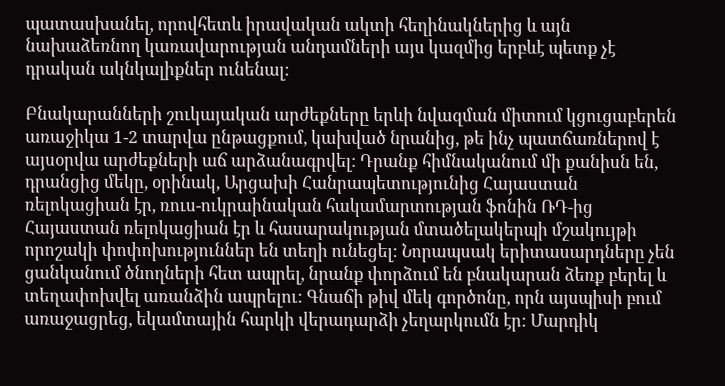պատասխանել, որովհետև իրավական ակտի հեղինակներից և այն նախաձեռնող կառավարության անդամների այս կազմից երբևէ պետք չէ դրական ակնկալիքներ ունենալ:

Բնակարանների շուկայական արժեքները երևի նվազման միտում կցուցաբերեն առաջիկա 1-2 տարվա ընթացքում, կախված նրանից, թե ինչ պատճառներով է այսօրվա արժեքների աճ արձանագրվել: Դրանք հիմնականում մի քանիսն են, դրանցից մեկը, օրինակ, Արցախի Հանրապետությունից Հայաստան ռելոկացիան էր, ռուս-ուկրաինական հակամարտության ֆոնին ՌԴ-ից Հայաստան ռելոկացիան էր և հասարակության մտածելակերպի մշակույթի որոշակի փոփոխություններ են տեղի ունեցել: Նորապսակ երիտասարդները չեն ցանկանում ծնողների հետ ապրել, նրանք փորձում են բնակարան ձեռք բերել և տեղափոխվել առանձին ապրելու: Գնաճի թիվ մեկ գործոնը, որն այսպիսի բում առաջացրեց, եկամտային հարկի վերադարձի չեղարկումն էր: Մարդիկ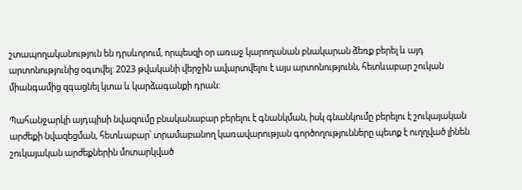շտապողականություն են դրսևորում, որպեսզի օր առաջ կարողանան բնակարան ձեռք բերել և այդ արտոնությունից օգտվել: 2023 թվականի վերջին ավարտվելու է այս արտոնությունն, հետևաբար շուկան միանգամից զգացնել կտա և կարձագանքի դրան:

Պահանջարկի այդպիսի նվազումը բնականաբար բերելու է գնանկման, իսկ գնանկումը բերելու է շուկայական արժեքի նվազեցման, հետևաբար՝ տրամաբանող կառավարության գործողությունները պետք է ուղղված լինեն շուկայական արժեքներին մոտարկված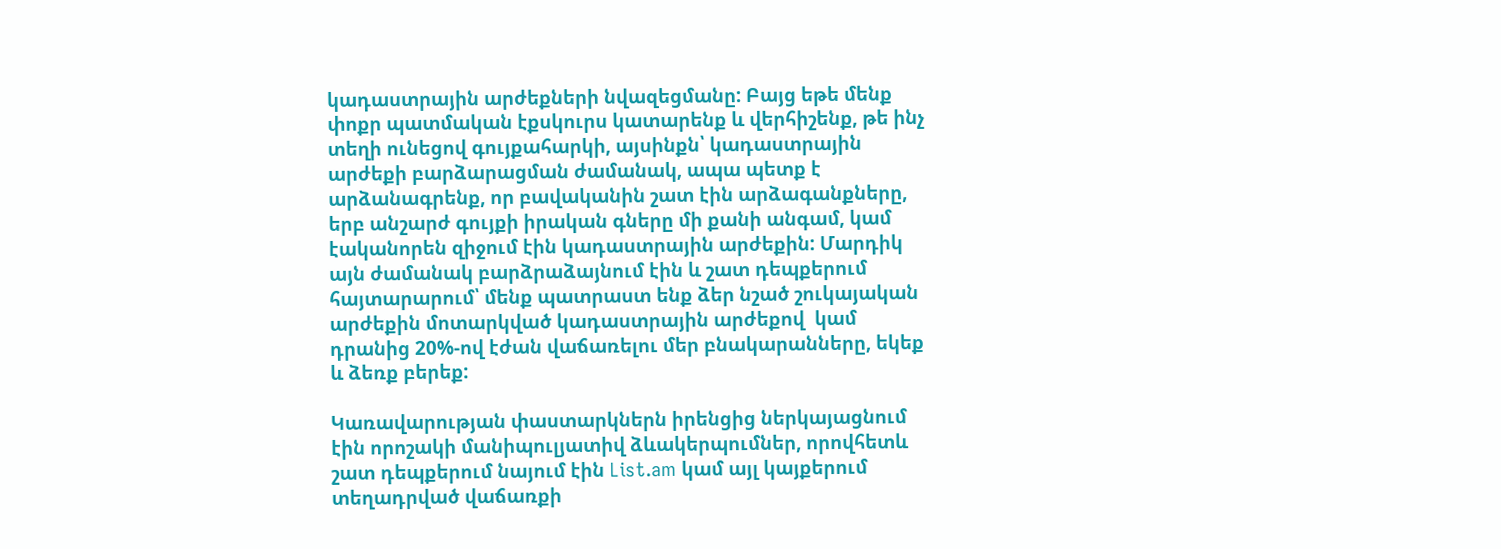կադաստրային արժեքների նվազեցմանը: Բայց եթե մենք փոքր պատմական էքսկուրս կատարենք և վերհիշենք, թե ինչ տեղի ունեցով գույքահարկի, այսինքն՝ կադաստրային արժեքի բարձարացման ժամանակ, ապա պետք է արձանագրենք, որ բավականին շատ էին արձագանքները, երբ անշարժ գույքի իրական գները մի քանի անգամ, կամ էականորեն զիջում էին կադաստրային արժեքին: Մարդիկ այն ժամանակ բարձրաձայնում էին և շատ դեպքերում հայտարարում՝ մենք պատրաստ ենք ձեր նշած շուկայական արժեքին մոտարկված կադաստրային արժեքով  կամ դրանից 20%-ով էժան վաճառելու մեր բնակարանները, եկեք և ձեռք բերեք:

Կառավարության փաստարկներն իրենցից ներկայացնում էին որոշակի մանիպուլյատիվ ձևակերպումներ, որովհետև շատ դեպքերում նայում էին List.am կամ այլ կայքերում տեղադրված վաճառքի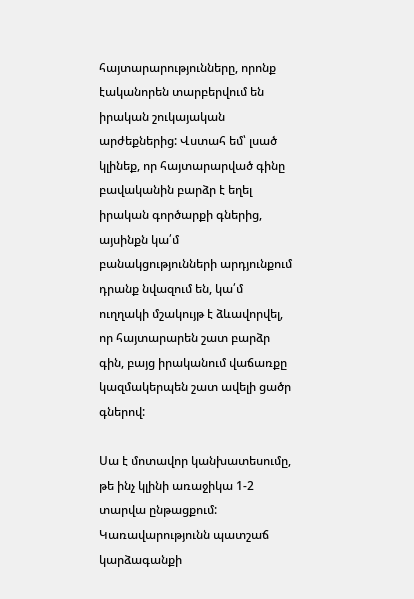հայտարարությունները, որոնք էականորեն տարբերվում են իրական շուկայական արժեքներից: Վստահ եմ՝ լսած կլինեք, որ հայտարարված գինը բավականին բարձր է եղել իրական գործարքի գներից, այսինքն կա՛մ բանակցությունների արդյունքում դրանք նվազում են, կա՛մ ուղղակի մշակույթ է ձևավորվել, որ հայտարարեն շատ բարձր գին, բայց իրականում վաճառքը կազմակերպեն շատ ավելի ցածր գներով:

Սա է մոտավոր կանխատեսումը, թե ինչ կլինի առաջիկա 1-2 տարվա ընթացքում: Կառավարությունն պատշաճ կարձագանքի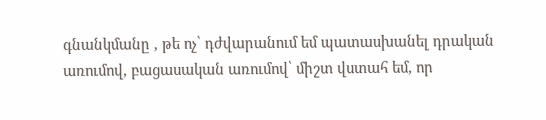գնանկմանը , թե ոչ՝ դժվարանում եմ պատասխանել դրական առումով, բացասական առումով՝ միշտ վստահ եմ, որ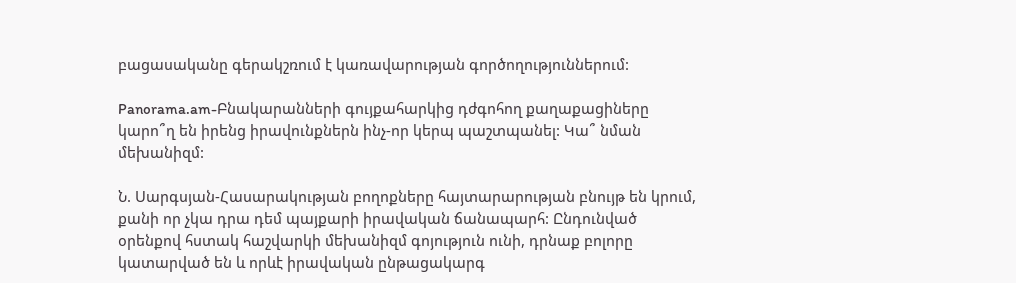բացասականը գերակշռում է կառավարության գործողություններում:

Panorama.am-Բնակարանների գույքահարկից դժգոհող քաղաքացիները կարո՞ղ են իրենց իրավունքներն ինչ-որ կերպ պաշտպանել: Կա՞ նման մեխանիզմ:

Ն. Սարգսյան-Հասարակության բողոքները հայտարարության բնույթ են կրում, քանի որ չկա դրա դեմ պայքարի իրավական ճանապարհ: Ընդունված օրենքով հստակ հաշվարկի մեխանիզմ գոյություն ունի, դրնաք բոլորը կատարված են և որևէ իրավական ընթացակարգ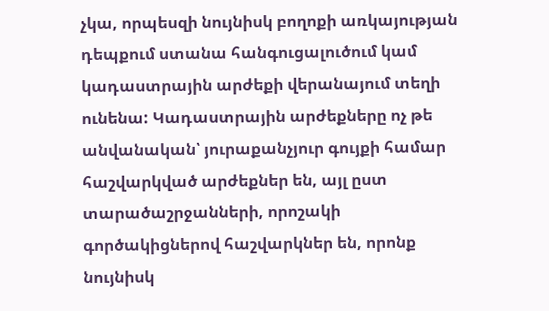չկա, որպեսզի նույնիսկ բողոքի առկայության դեպքում ստանա հանգուցալուծում կամ կադաստրային արժեքի վերանայում տեղի ունենա: Կադաստրային արժեքները ոչ թե անվանական՝ յուրաքանչյուր գույքի համար հաշվարկված արժեքներ են, այլ ըստ տարածաշրջանների, որոշակի գործակիցներով հաշվարկներ են, որոնք նույնիսկ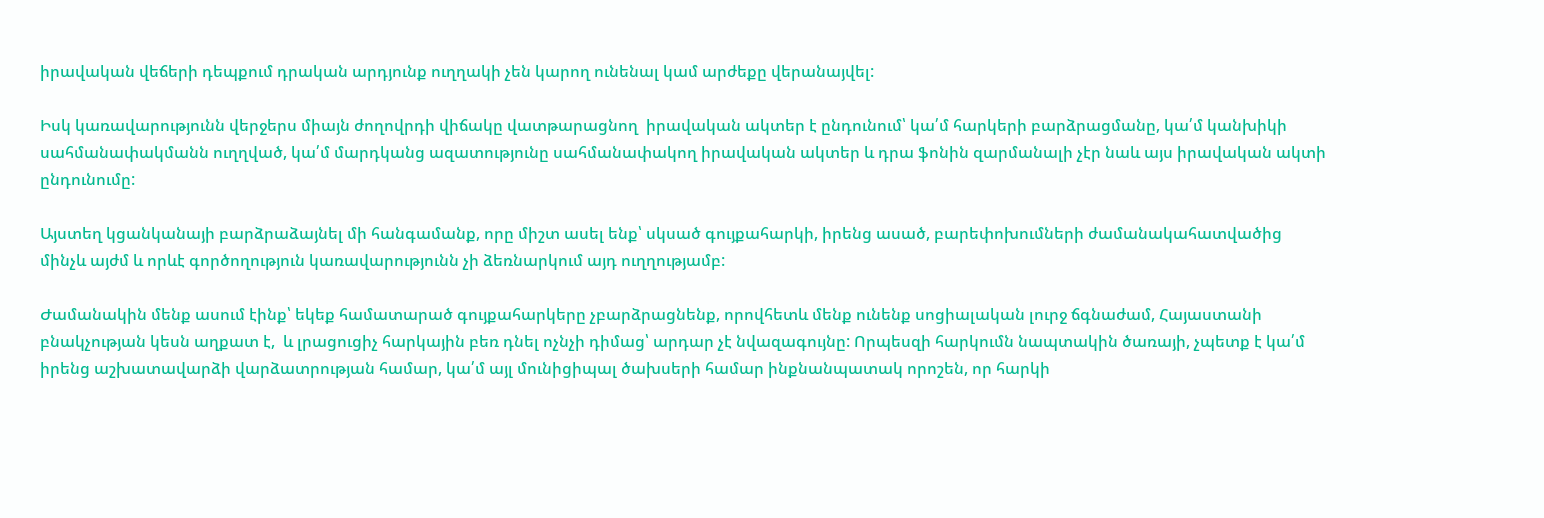իրավական վեճերի դեպքում դրական արդյունք ուղղակի չեն կարող ունենալ կամ արժեքը վերանայվել:

Իսկ կառավարությունն վերջերս միայն ժողովրդի վիճակը վատթարացնող  իրավական ակտեր է ընդունում՝ կա՛մ հարկերի բարձրացմանը, կա՛մ կանխիկի սահմանափակմանն ուղղված, կա՛մ մարդկանց ազատությունը սահմանափակող իրավական ակտեր և դրա ֆոնին զարմանալի չէր նաև այս իրավական ակտի ընդունումը:

Այստեղ կցանկանայի բարձրաձայնել մի հանգամանք, որը միշտ ասել ենք՝ սկսած գույքահարկի, իրենց ասած, բարեփոխումների ժամանակահատվածից մինչև այժմ և որևէ գործողություն կառավարությունն չի ձեռնարկում այդ ուղղությամբ:

Ժամանակին մենք ասում էինք՝ եկեք համատարած գույքահարկերը չբարձրացնենք, որովհետև մենք ունենք սոցիալական լուրջ ճգնաժամ, Հայաստանի բնակչության կեսն աղքատ է,  և լրացուցիչ հարկային բեռ դնել ոչնչի դիմաց՝ արդար չէ նվազագույնը: Որպեսզի հարկումն նապտակին ծառայի, չպետք է կա՛մ իրենց աշխատավարձի վարձատրության համար, կա՛մ այլ մունիցիպալ ծախսերի համար ինքնանպատակ որոշեն, որ հարկի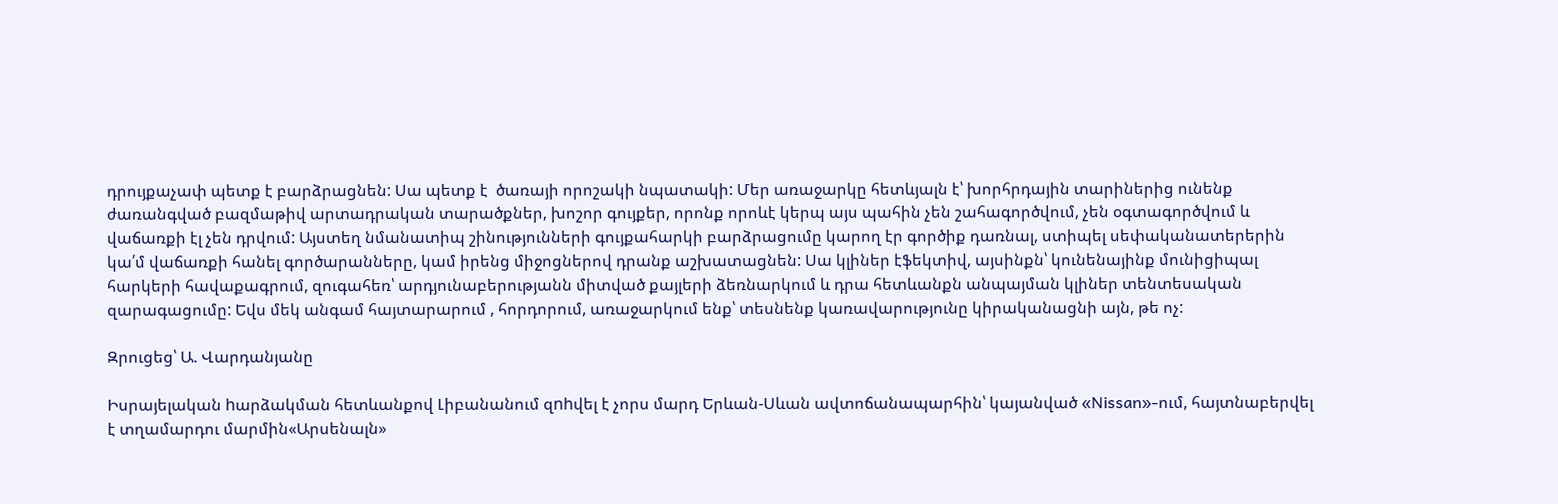դրույքաչափ պետք է բարձրացնեն: Սա պետք է  ծառայի որոշակի նպատակի: Մեր առաջարկը հետևյալն է՝ խորհրդային տարիներից ունենք ժառանգված բազմաթիվ արտադրական տարածքներ, խոշոր գույքեր, որոնք որոևէ կերպ այս պահին չեն շահագործվում, չեն օգտագործվում և վաճառքի էլ չեն դրվում: Այստեղ նմանատիպ շինությունների գույքահարկի բարձրացումը կարող էր գործիք դառնալ, ստիպել սեփականատերերին կա՛մ վաճառքի հանել գործարանները, կամ իրենց միջոցներով դրանք աշխատացնեն: Սա կլիներ էֆեկտիվ, այսինքն՝ կունենայինք մունիցիպալ հարկերի հավաքագրում, զուգահեռ՝ արդյունաբերությանն միտված քայլերի ձեռնարկում և դրա հետևանքն անպայման կլիներ տենտեսական զարագացումը: Եվս մեկ անգամ հայտարարում , հորդորում, առաջարկում ենք՝ տեսնենք կառավարությունը կիրականացնի այն, թե ոչ:

Զրուցեց՝ Ա. Վարդանյանը

Իսրայելական hարձակման հետևանքով Լիբանանում զnhվել է չորս մարդ Երևան-Սևան ավտոճանապարհին՝ կայանված «Nissan»-ում, հայտնաբերվել է տղամարդու մարմին«Արսենալն»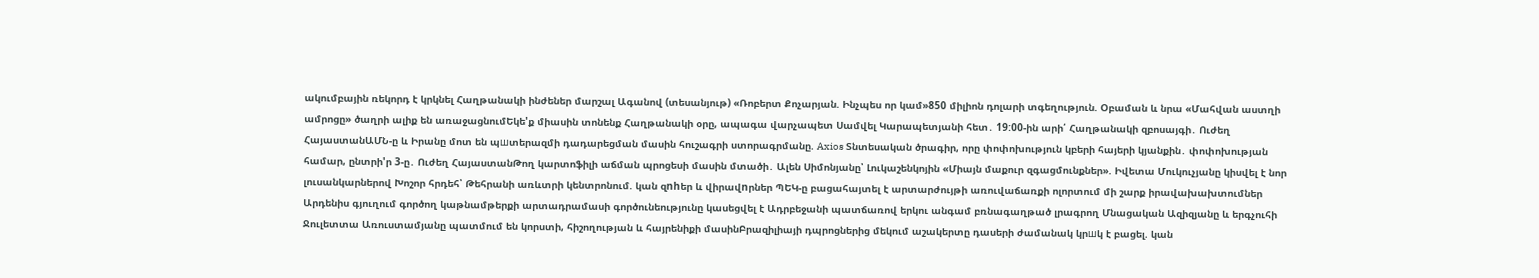ակումբային ռեկորդ է կրկնել Հաղթանակի ինժեներ մարշալ Ագանով (տեսանյութ) «Ռոբերտ Քոչարյան. Ինչպես որ կամ»850 միլիոն դոլարի տգեղություն. Օբաման և նրա «Մահվան աստղի ամրոցը» ծաղրի ալիք են առաջացնումԵկե'ք միասին տոնենք Հաղթանակի օրը, ապագա վարչապետ Սամվել Կարապետյանի հետ․ 19:00-ին արի՛ Հաղթանակի զբոսայգի․ Ուժեղ ՀայաստանԱՄՆ-ը և Իրանը մոտ են պшտերազմի դադարեցման մասին հուշագրի ստորագրմանը. Axios Տնտեսական ծրագիր, որը փոփոխություն կբերի հայերի կյանքին․ փոփոխության համար, ընտրի'ր 3-ը․ Ուժեղ ՀայաստանԹող կարտոֆիլի աճման պրոցեսի մասին մտածի․ Ալեն Սիմոնյանը՝ Լուկաշենկոյին «Միայն մաքուր զգացմունքներ». Իվետա Մուկուչյանը կիսվել է նոր լուսանկարներով Խոշոր հրդեհ՝ Թեհրանի առևտրի կենտրոնում. կան զnhեր և վիրավnրներ ՊԵԿ-ը բացահայտել է արտարժույթի առուվաճառքի ոլորտում մի շարք իրավախախտումներ Արդենիս գյուղում գործող կաթնամթերքի արտադրամասի գործունեությունը կասեցվել է Ադրբեջանի պատճառով երկու անգամ բռնագաղթած լրագրող Մնացական Ազիզյանը և երգչուհի Ջուլետտա Առուստամյանը պատմում են կորստի, հիշողության և հայրենիքի մասինԲրազիլիայի դպրոցներից մեկում աշակերտը դասերի ժամանակ կրшկ է բացել. կան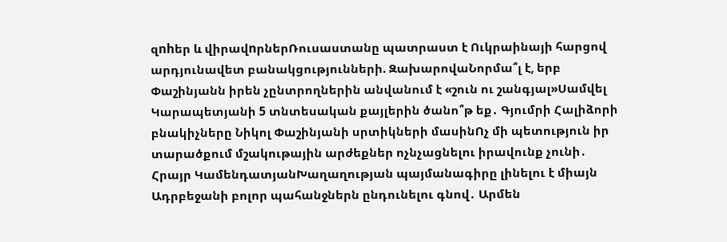զnhեր և վիրավnրներՌուսաստանը պատրաստ է Ուկրաինայի հարցով արդյունավետ բանակցությունների. ԶախարովաՆորմա՞լ է, երբ Փաշինյանն իրեն չընտրողներին անվանում է «շուն ու շանգյալ»Սամվել Կարապետյանի 5 տնտեսական քայլերին ծանո՞թ եք․ Գյումրի Հալիձորի բնակիչները Նիկոլ Փաշինյանի սրտիկների մասինՈչ մի պետություն իր տարածքում մշակութային արժեքներ ոչնչացնելու իրավունք չունի․ Հրայր ԿամենդատյանԽաղաղության պայմանագիրը լինելու է միայն Ադրբեջանի բոլոր պահանջներն ընդունելու գնով․ Արմեն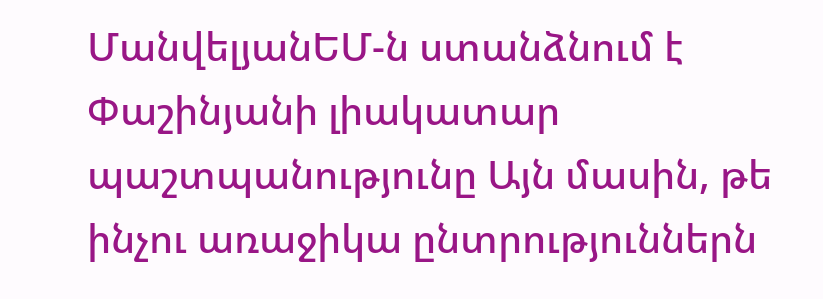ՄանվելյանԵՄ-ն ստանձնում է Փաշինյանի լիակատար պաշտպանությունը Այն մասին, թե ինչու առաջիկա ընտրություններն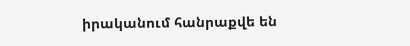իրականում հանրաքվե են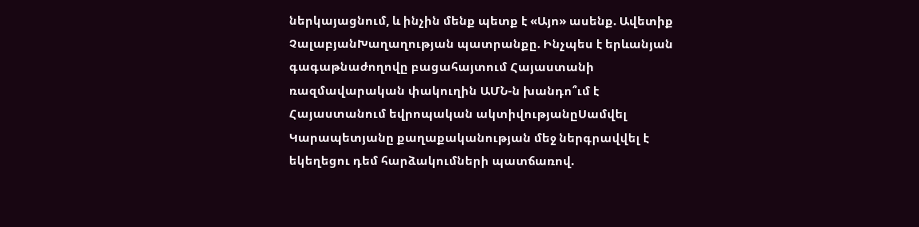ներկայացնում, և ինչին մենք պետք է «Այո» ասենք. Ավետիք ՉալաբյանԽաղաղության պատրանքը. Ինչպես է երևանյան գագաթնաժողովը բացահայտում Հայաստանի ռազմավարական փակուղին ԱՄՆ-ն խանդո՞ւմ է Հայաստանում եվրոպական ակտիվությանըՍամվել Կարապետյանը քաղաքականության մեջ ներգրավվել է եկեղեցու դեմ հարձակումների պատճառով.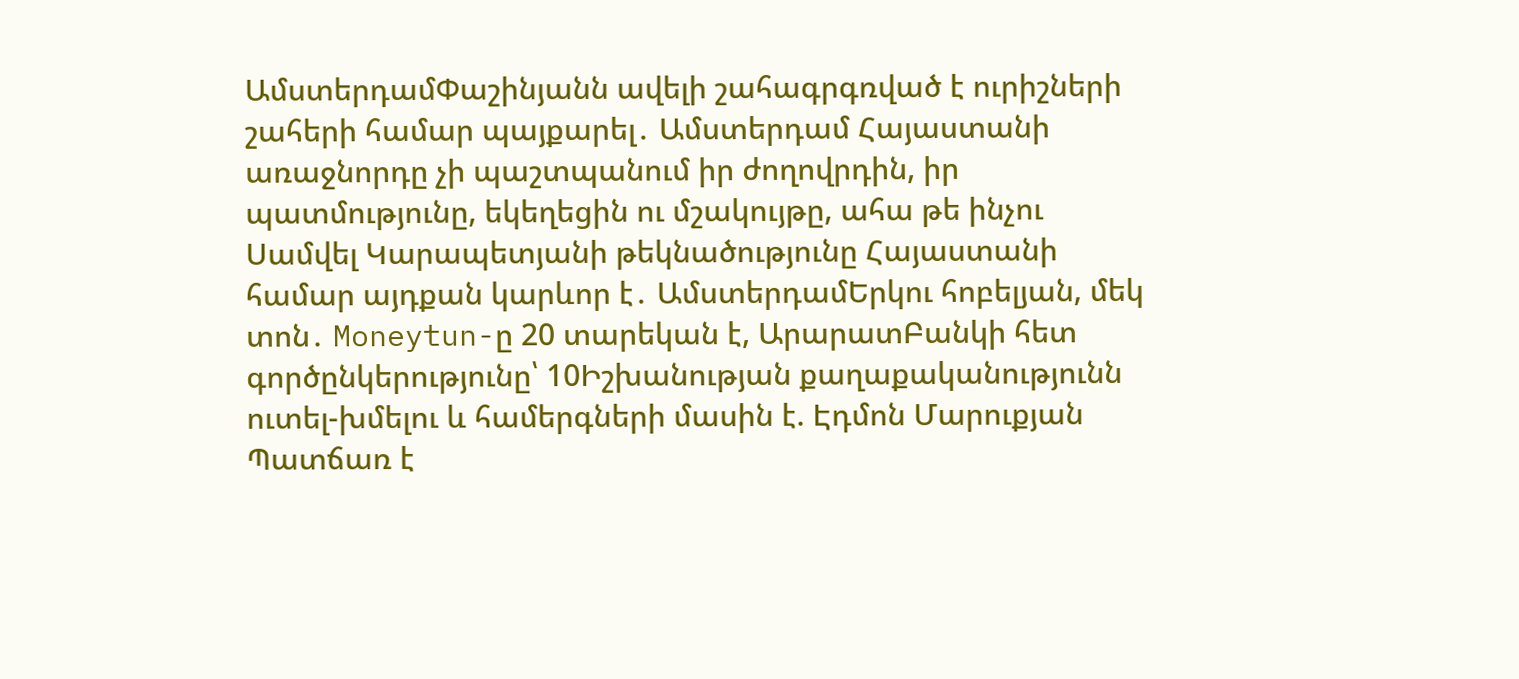ԱմստերդամՓաշինյանն ավելի շահագրգռված է ուրիշների շահերի համար պայքարել․ Ամստերդամ Հայաստանի առաջնորդը չի պաշտպանում իր ժողովրդին, իր պատմությունը, եկեղեցին ու մշակույթը, ահա թե ինչու Սամվել Կարապետյանի թեկնածությունը Հայաստանի համար այդքան կարևոր է․ ԱմստերդամԵրկու հոբելյան, մեկ տոն․ Moneytun-ը 20 տարեկան է, ԱրարատԲանկի հետ գործընկերությունը՝ 10Իշխանության քաղաքականությունն ուտել-խմելու և համերգների մասին է. Էդմոն Մարուքյան Պատճառ է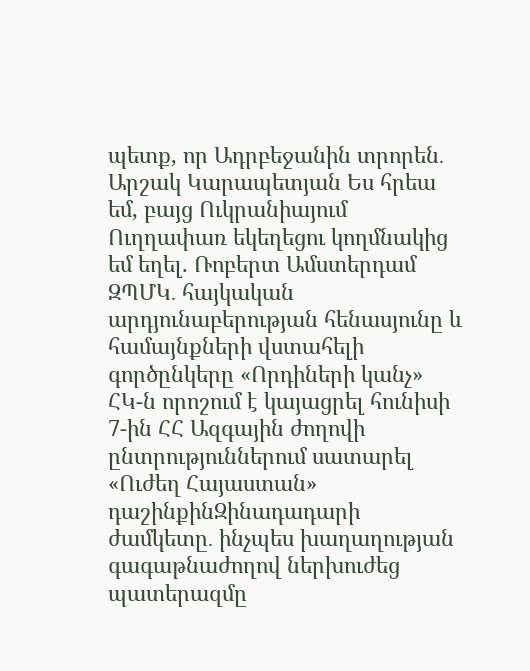պետք, որ Ադրբեջանին տրորեն․ Արշակ Կարապետյան Ես հրեա եմ, բայց Ուկրանիայում Ուղղափառ եկեղեցու կողմնակից եմ եղել. Ռոբերտ Ամստերդամ ԶՊՄԿ․ հայկական արդյունաբերության հենասյունը և համայնքների վստահելի գործընկերը «Որդիների կանչ» ՀԿ-ն որոշում է կայացրել հունիսի 7-ին ՀՀ Ազգային ժողովի ընտրություններում սատարել «Ուժեղ Հայաստան» դաշինքինԶինադադարի ժամկետը․ ինչպես խաղաղության գագաթնաժողով ներխուժեց պատերազմը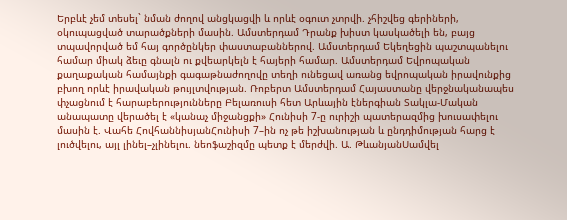Երբևէ չեմ տեսել` նման ժողով անցկացվի և որևէ օգուտ չտրվի. չհիշվեց գերիների, օկուպացված տարածքների մասին. Ամստերդամ Դրանք խիստ կասկածելի են, բայց տպավորված եմ հայ գործընկեր փաստաբաններով. Ամստերդամ Եկեղեցին պաշտպանելու համար միակ ձեւը գնալն ու քվեարկելն է հայերի համար. Ամստերդամ Եվրոպական քաղաքական համայնքի գագաթնաժողովը տեղի ունեցավ առանց եվրոպական իրավունքից բխող որևէ իրավական թույլտվության. Ռոբերտ Ամստերդամ Հայաստանը վերջնականապես փչացնում է հարաբերությունները Բելառուսի հետ Արևային էներգիան Տակլա-Մական անապատը վերածել է «կանաչ միջանցքի» Հունիսի 7-ը ուրիշի պատերազմից խուսափելու մասին է. Վահե ՀովհաննիսյանՀունիսի 7–ին ոչ թե իշխանության և ընդդիմության հարց է լուծվելու, այլ լինել–չլինելու. նեոֆաշիզմը պետք է մերժվի. Ա. ԹևանյանՍամվել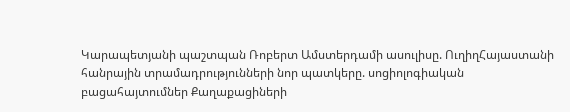Կարապետյանի պաշտպան Ռոբերտ Ամստերդամի ասուլիսը. ՈւղիղՀայաստանի հանրային տրամադրությունների նոր պատկերը. սոցիոլոգիական բացահայտումներ Քաղաքացիների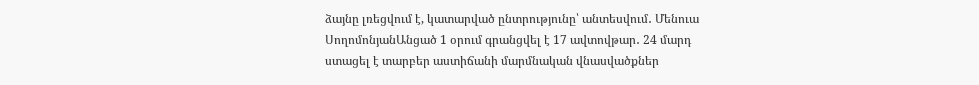ձայնը լռեցվում է, կատարված ընտրությունը՝ անտեսվում․ Մենուա ՍողոմոնյանԱնցած 1 օրում գրանցվել է 17 ավտովթար․ 24 մարդ ստացել է տարբեր աստիճանի մարմնական վնասվածքներ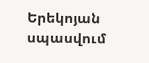Երեկոյան սպասվում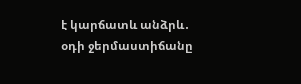է կարճատև անձրև․ օդի ջերմաստիճանը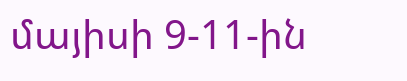մայիսի 9-11-ին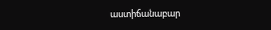աստիճանաբար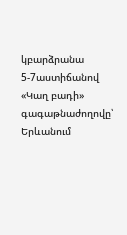կբարձրանա 5-7աստիճանով «Կաղ բադի» գագաթնաժողովը՝ Երևանում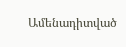Ամենադիտված